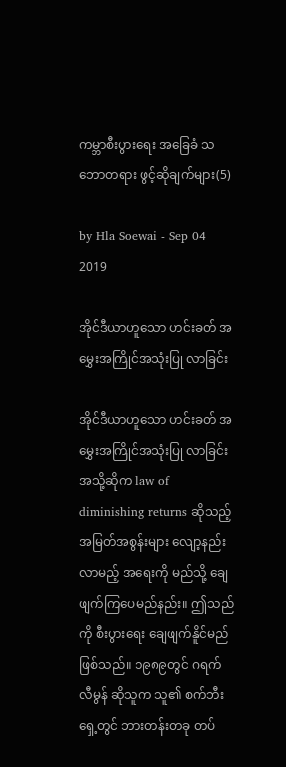ကမ္ဘာစီးပွားရေး အခြေခံ သဘောတရား ဖွင့်ဆိုချက်များ(5)

by Hla Soewai - Sep 04 2019

အိုင်ဒီယာဟူသော ဟင်းခတ် အမွှေးအကြိုင်အသုံးပြု လာခြင်း

အိုင်ဒီယာဟူသော ဟင်းခတ် အမွှေးအကြိုင်အသုံးပြု လာခြင်းအသို့ဆိုက law of diminishing returns ဆိုသည့် အမြတ်အစွန်းများ လျော့နည်းလာမည့် အရေးကို မည်သို့ ချေဖျက်ကြပေမည်နည်း။ ဤသည်ကို စီးပွားရေး ချေဖျက်နိူင်မည် ဖြစ်သည်။ ၁၉၈၉တွင် ဂရက် လီမွန် ဆိုသူက သူ၏ စက်ဘီးရှေ့တွင် ဘားတန်းတခု တပ်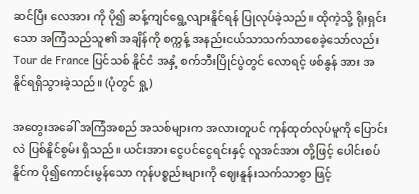ဆင်ပြီး လေအား ကို ပို၍ ဆန့်ကျင်ရွေ့လျားနိူင်ရန် ပြုလုပ်ခဲ့သည်။ ထိုကဲ့သို့ ရိုးရှင်းသော အကြံသည်သူ၏ အချိန်ကို စက္ကန့် အနည်းငယ်သာသက်သာစေခဲ့သော်လည်း Tour de France ပြင်သစ် နိူင်ငံ အနှံ့ စက်ဘီးပြိုင်ပွဲတွင် လောရင့် ဖစ်နွန် အား အနိူင်ရရှိသွားခဲ့သည်။ (ပုံတွင် ရှု့)

အတွေးအခေါ် အကြံအစည် အသစ်များက အလားတူပင် ကုန်ထုတ်လုပ်မူကို ပြောင်းလဲ ပြစ်နိူင်စွမ်း ရှိသည်။ ယင်းအား ငွေပင်ငွေရင်းနှင့် လူအင်အား တို့ဖြင့် ပေါင်းစပ်နိူင်က ပို၍ကောင်းမွန်သော ကုန်ပစ္စည်းများကို ဈေးနူန်းသက်သာစွာ ဖြင့်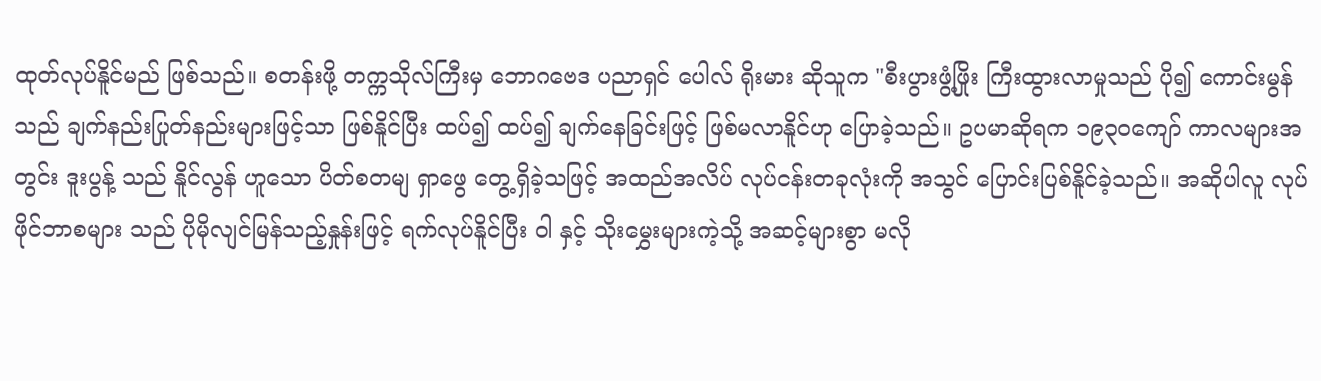ထုတ်လုပ်နိူင်မည် ဖြစ်သည်။ စတန်းဖို့ တက္ကသိုလ်ကြီးမှ ဘောဂဗေဒ ပညာရှင် ပေါလ် ရိုးမား ဆိုသူက "စီးပွားဖွံ့ဖြိုး ကြီးထွားလာမှုသည် ပို၍ ကောင်းမွန်သည် ချက်နည်းပြုတ်နည်းများဖြင့်သာ ဖြစ်နိူင်ပြီး ထပ်၍ ထပ်၍ ချက်နေခြင်းဖြင့် ဖြစ်မလာနိူင်ဟု ပြောခဲ့သည်။ ဥပမာဆိုရက ၁၉၃၀ကျော် ကာလများအတွင်း ဒူးပွန့် သည် နိူင်လွန် ဟူသော ပိတ်စတမျ ရှာဖွေ တွေ့ရှိခဲ့သဖြင့် အထည်အလိပ် လုပ်ငန်းတခုလုံးကို အသွင် ပြောင်းပြစ်နိူင်ခဲ့သည်။ အဆိုပါလူ လုပ် ဖိုင်ဘာစများ သည် ပိုမိုလျင်မြန်သည့်နှုန်းဖြင့် ရက်လုပ်နိူင်ပြီး ဝါ နှင့် သိုးမွှေးများကဲ့သို့ အဆင့်များစွာ မလို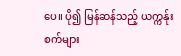ပေ။ ပို၍ မြန်ဆန်သည့် ယက္ကန်ုးစက်များ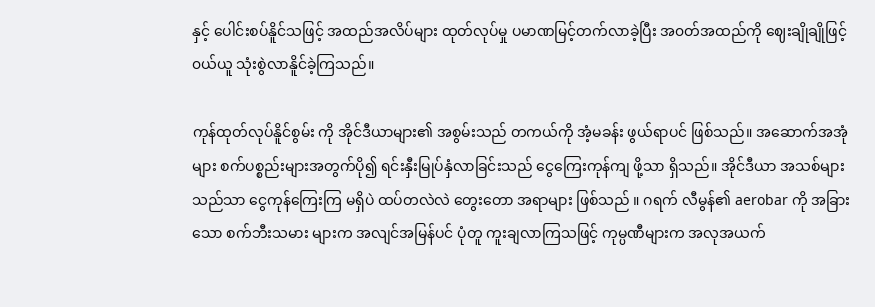နှင့် ပေါင်းစပ်နိူင်သဖြင့် အထည်အလိပ်များ ထုတ်လုပ်မှု ပမာဏမြင့်တက်လာခဲ့ပြီး အ၀တ်အထည်ကို ဈေးချိုချိုဖြင့် ၀ယ်ယူ သုံးစွဲလာနိူင်ခဲ့ကြသည်။

ကုန်ထုတ်လုပ်နိူင်စွမ်း ကို အိုင်ဒီယာများ၏ အစွမ်းသည် တကယ်ကို အံ့မခန်း ဖွယ်ရာပင် ဖြစ်သည်။ အဆောက်အအုံများ စက်ပစ္စည်းများအတွက်ပို၍ ရင်းနှီးမြုပ်နှံလာခြင်းသည် ငွေကြေးကုန်ကျ ဖို့သာ ရှိသည်။ အိုင်ဒီယာ အသစ်များသည်သာ ငွေကုန်ကြေးကြ မရှိပဲ ထပ်တလဲလဲ တွေးတော အရာများ ဖြစ်သည် ။ ဂရက် လီမွန်၏ aerobar ကို အခြားသော စက်ဘီးသမား များက အလျင်အမြန်ပင် ပုံတူ ကူးချလာကြသဖြင့် ကုမ္ပဏီများက အလုအယက်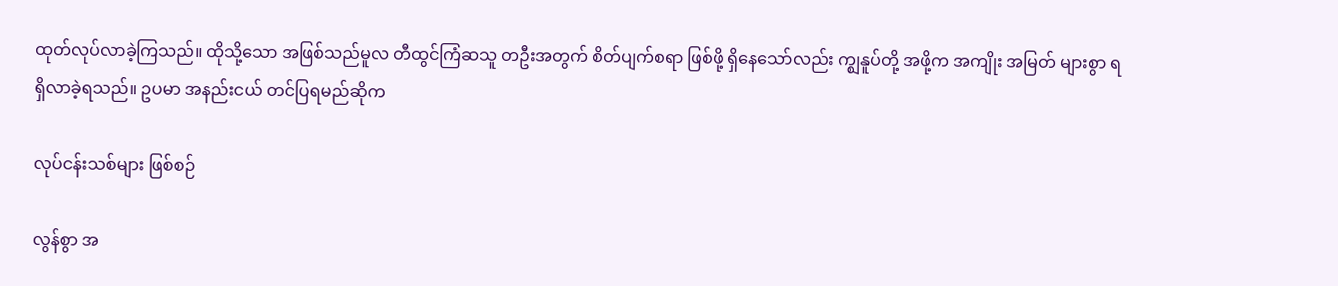ထုတ်လုပ်လာခဲ့ကြသည်။ ထိုသို့သော အဖြစ်သည်မူလ တီထွင်ကြံဆသူ တဦးအတွက် စိတ်ပျက်စရာ ဖြစ်ဖို့ ရှိနေသော်လည်း က္ဈနူပ်တို့ အဖို့က အကျိုး အမြတ် များစွာ ရရှိလာခဲ့ရသည်။ ဥပမာ အနည်းငယ် တင်ပြရမည်ဆိုက

လုပ်ငန်းသစ်များ ဖြစ်စဉ်

လွန်စွာ အ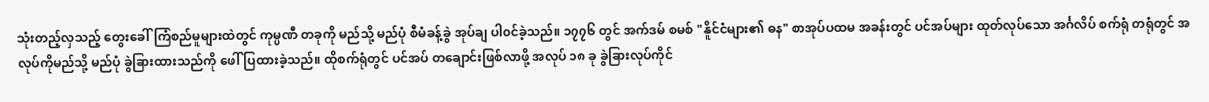သုံးတည့်လှသည့် တွေးခေါ်ကြံစည်မူများထဲတွင် ကုမ္ပဏီ တခုကို မည်သို့ မည်ပုံ စီမံခန့်ခွဲ အုပ်ချ ပါ၀င်ခဲ့သည်။ ၁၇၇၆ တွင် အက်ဒမ် စမစ် "နိူင်ငံများ၏ ဓန" စာအုပ်ပထမ အခန်းတွင် ပင်အပ်များ ထုတ်လုပ်သော အင်္ဂလိပ် စက်ရုံ တရုံတွင် အလုပ်ကိုမည်သို့ မည်ပုံ ခွဲခြားထားသည်ကို ဖေါ်ပြထားခဲ့သည်။ ထိုစက်ရုံတွင် ပင်အပ် တချောင်းဖြစ်လာဖို့ အလုပ် ၁၈ ခု ခွဲခြားလုပ်ကိုင်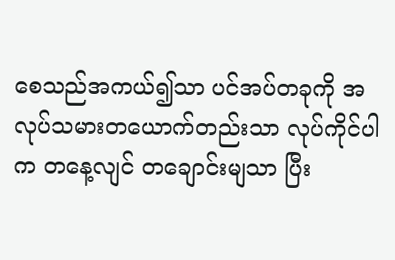စေသည်အကယ်၍သာ ပင်အပ်တခုကို အလုပ်သမားတယောက်တည်းသာ လုပ်ကိုင်ပါက တနေ့လျင် တချောင်းမျသာ ပြီး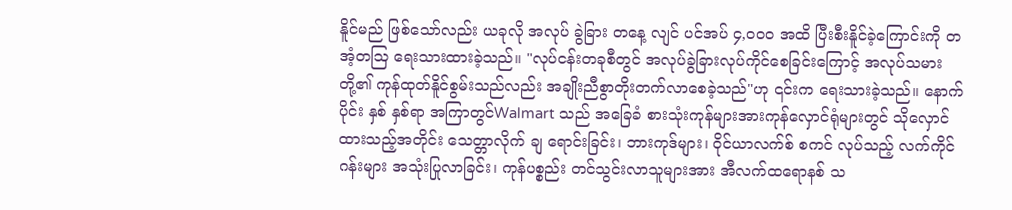နိူင်မည် ဖြစ်သော်လည်း ယခုလို အလုပ် ခွဲခြား တနေ့ လျင် ပင်အပ် ၄,၀၀၀ အထိ ပြီးစီးနိူင်ခဲ့ကြောင်းကို တအံ့တသြ ရေးသားထားခဲ့သည်။ "လုပ်ငန်းတခုစီတွင် အလုပ်ခွဲခြားလုပ်ကိုင်စေခြင်းကြောင့် အလုပ်သမားတို့၏ ကုန်ထုတ်နိူင်စွမ်းသည်လည်း အချိုးညီစွာတိုးတက်လာစေခဲ့သည်"ဟု ၎င်းက ရေးသားခဲ့သည်။ နောက်ပိုင်း နှစ် နှစ်ရာ အကြာတွင်Walmart သည် အခြေခံ စားသုံးကုန်များအားကုန်လှောင်ရုံများတွင် သိုလှောင်ထားသည့်အတိုင်း သေတ္တာလိုက် ချ ရောင်းခြင်း၊ ဘားကုဒ်များ၊ ၀ိုင်ယာလက်စ် စကင် လုပ်သည့် လက်ကိုင် ဂန်းများ အသုံးပြုလာခြင်း၊ ကုန်ပစ္စည်း တင်သွင်းလာသူများအား အီလက်ထရောနစ် သ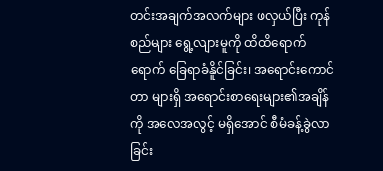တင်းအချက်အလက်များ ဖလှယ်ပြီး ကုန်စည်များ ရွေ့လျားမူကို ထိထိရောက်ရောက် ခြေရာခံနိူင်ခြင်း၊ အရောင်းကောင်တာ များရှိ အရောင်းစာရေးများ၏အချိန်ကို အလေအလွင့် မရှိအောင် စီမံခန့်ခွဲလာခြင်း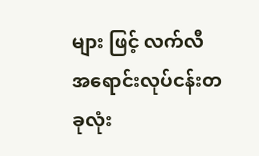များ ဖြင့် လက်လီ အရောင်းလုပ်ငန်းတခုလုံး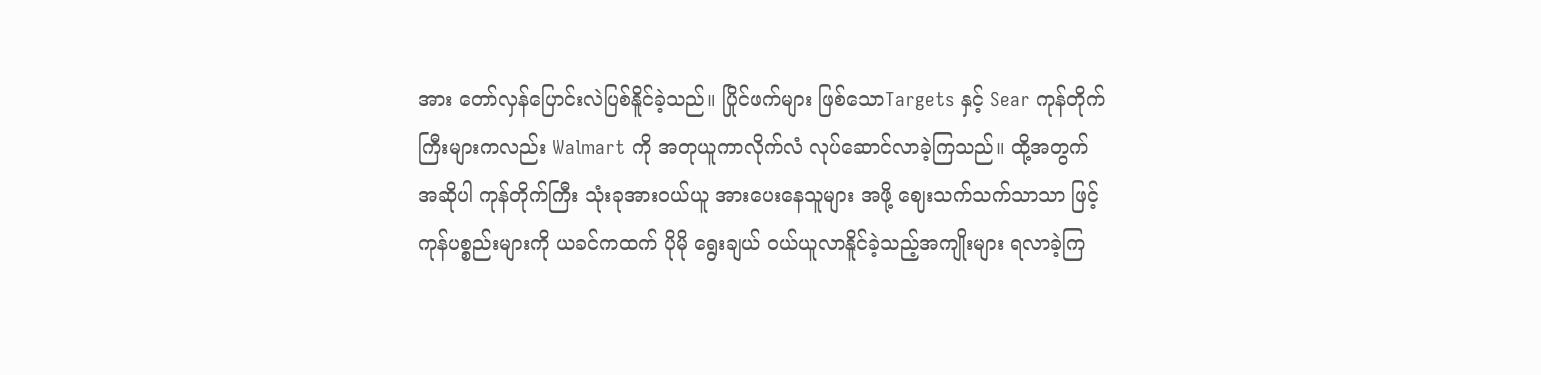အား တော်လှန်ပြောင်းလဲပြစ်နိူင်ခဲ့သည်။ ပြိုင်ဖက်များ ဖြစ်သောTargets နှင့် Sear ကုန်တိုက်ကြီးများကလည်း Walmart ကို အတုယူကာလိုက်လံ လုပ်ဆောင်လာခဲ့ကြသည်။ ထို့အတွက် အဆိုပါ ကုန်တိုက်ကြီး သုံးခုအား၀ယ်ယူ အားပေးနေသူများ အဖို့ ဈေးသက်သက်သာသာ ဖြင့် ကုန်ပစ္စည်းများကို ယခင်ကထက် ပိုမို ရွေးချယ် ၀ယ်ယူလာနိူင်ခဲ့သည့်အကျိုးများ ရလာခဲ့ကြ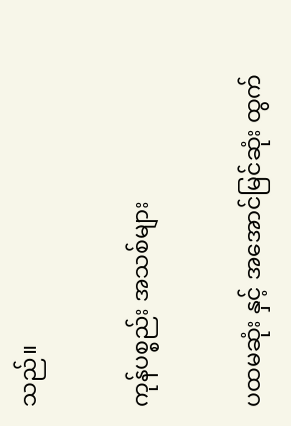သည်။

ကုန်ပစ္စည်း အသစ်များ

ပထမဆုံး နှင့် အအောင်မြင်ဆုံး ထွက်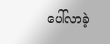ပေါ်လာခဲ့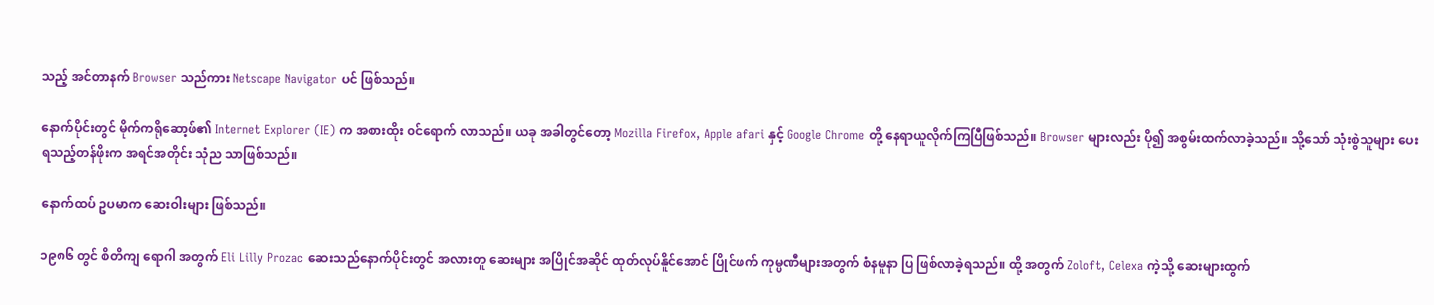သည့် အင်တာနက် Browser သည်ကား Netscape Navigator ပင် ဖြစ်သည်။

နောက်ပိုင်းတွင် မိုက်ကရိုဆော့ဖ်၏ Internet Explorer (IE) က အစားထိုး ၀င်ရောက် လာသည်။ ယခု အခါတွင်တော့ Mozilla Firefox, Apple afari နှင့် Google Chrome တို့ နေရာယူလိုက်ကြပြီဖြစ်သည်။ Browser များလည်း ပို၍ အစွမ်းထက်လာခဲ့သည်။ သို့သော် သုံးစွဲသူများ ပေးရသည့်တန်ဖိုးက အရင်အတိုင်း သုံည သာဖြစ်သည်။

နောက်ထပ် ဥပမာက ဆေးဝါးများ ဖြစ်သည်။

၁၉၈၆ တွင် စိတိကျ ရောဂါ အတွက် Eli Lilly Prozac ဆေးသည်နောက်ပိုင်းတွင် အလားတူ ဆေးများ အပြိုင်အဆိုင် ထုတ်လုပ်နိူင်အောင် ပြိုင်ဖက် ကုမ္ပဏီများအတွက် စံနမူနာ ပြ ဖြစ်လာခဲ့ရသည်။ ထို့ အတွက် Zoloft, Celexa ကဲ့သို့ ဆေးများထွက်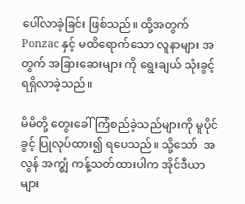ပေါ်လာခဲ့ခြင်း ဖြစ်သည်။ ထို့အတွက်Ponzac နှင့် မထိရောက်သော လူနာများ အတွက် အခြားဆေးများ ကို ရွေးချယ် သုံးခွင့် ရရှိလာခဲ့သည်။

မိမိတို့ တွေးခေါ်ကြံစည်ခဲ့သည်များကို မူပိုင်ခွင့် ပြုလုပ်ထား၍ ရပေသည်။ သို့သော်  အလွန် အက္ဈံ ကန့်သတ်ထားပါက အိုင်ဒီယာများ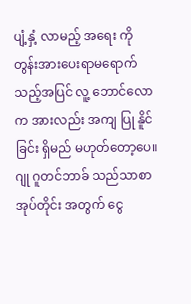ပျံ့နှံ့ လာမည့် အရေး ကို တွန်းအားပေးရာမရောက်သည့်အပြင် လူ့ ဘောင်လောက အားလည်း အကျ ပြု နိူင်ခြင်း ရှိမည် မဟုတ်တော့ပေ။ ဂျု ဂူတင်ဘာခ် သည်သာစာအုပ်တိုင်း အတွက် ငွေ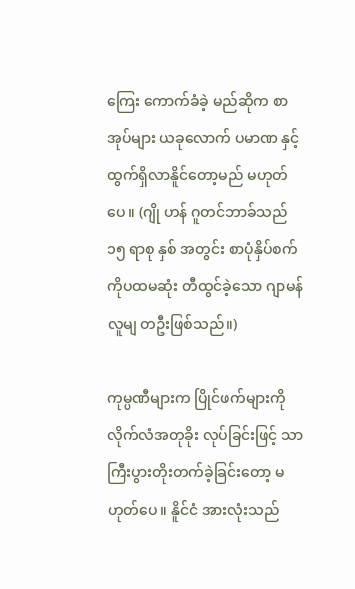ကြေး ကောက်ခံခဲ့ မည်ဆိုက စာအုပ်များ ယခုလောက် ပမာဏ နှင့် ထွက်ရှိလာနိူင်တော့မည် မဟုတ်ပေ။ (ဂျို ဟန် ဂူတင်ဘာခ်သည် ၁၅ ရာစု နှစ် အတွင်း စာပုံနှိပ်စက်ကိုပထမဆုံး တီထွင်ခဲ့သော ဂျာမန် လူမျ တဦးဖြစ်သည်။)

ကုမ္ပဏီများက ပြိုင်ဖက်များကို လိုက်လံအတုခိုး လုပ်ခြင်းဖြင့် သာ ကြီးပွားတိုးတက်ခဲ့ခြင်းတော့ မဟုတ်ပေ။ နိူင်ငံ အားလုံးသည်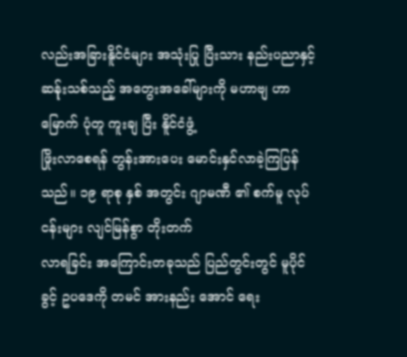လည်းအခြားနိူင်ငံများ အသုံးပြု ပြီးသား နည်းပညာနှင့် ဆန်ုးသစ်သည့် အတွေးအခေါ်များကို မဟာဗျ ဟာ မြောက် ပုံတူ ကူးချ ပြီး နိူင်ငံဖွံ့
ဖြိုးလာစေရန် တွန်းအားပေး မောင်းနှင်လာခဲ့ကြပြန်သည်။ ၁၉ ရာစု နှစ် အတွင်း ဂျာမဏီ ၏ စက်မူ လုပ်ငန်းများ လျင်မြန်စွာ တိုးတက်
လာရခြင်း အကြောင်းတခုသည် ပြည်တွင်းတွင် မူပိုင်ခွင့် ဥပဒေကို တမင် အားနည်း အောင် ရေး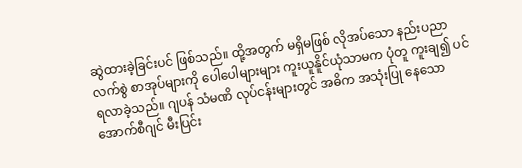ဆွဲထားခဲ့ခြင်းပင် ဖြစ်သည်။ ထို့အတွက် မရှိမဖြစ် လိုအပ်သော နည်းပညာလက်စွဲ စာအုပ်များကို ပေါပေါများများ ကူးယူနိူင်ယုံသာမက ပုံတူ ကူးချ၍ ပင် ရလာခဲ့သည်။ ဂျပန် သံမဏိ လုပ်ငန်းများတွင် အဓိက အသုံးပြု နေသော အောက်စီဂျင် မီးပြင်း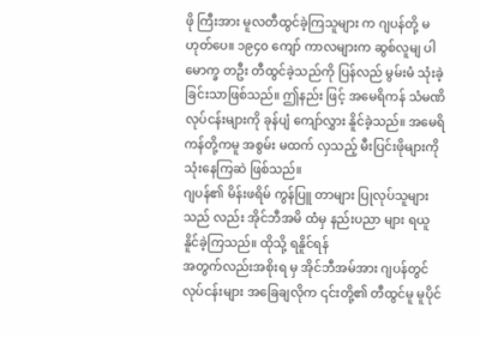ဖို ကြီးအား မူလတီထွင်ခဲ့ကြသူများ က ဂျပန်တို့ မဟုတ်ပေ။ ၁၉၄၀ ကျော် ကာလများက ဆွစ်လူမျ ပါမောက္ခ တဦး တီထွင်ခဲ့သည်ကို ပြန်လည် မွမ်းမံ သုံးခဲ့ခြင်းသာဖြစ်သည်။ ဤနည်း ဖြင့် အမေရိကန် သံမဏိ လုပ်ငန်းများကို ခုန်ပျံ ကျော်လွှား နိူင်ခဲ့သည်။ အမေရိကန်တို့ကမူ အစွမ်း မထက် လှသည့် မီးပြင်းဖိုများကို သုံးနေကြဆဲ ဖြစ်သည်။
ဂျပန်၏ မိန်းဖရိမ် ကွန်ပြူ တာများ ပြုလုပ်သူများသည် လည်း အိုင်ဘီအမိ ထံမှ နည်းပညာ များ ရယူနိူင်ခဲ့ကြသည်။ ထိုသို့ ရနိူင်ရန်
အတွက်လည်းအစိုးရ မှ အိုင်ဘီအမ်အား ဂျပန်တွင် လုပ်ငန်းများ အခြေချလိုက ၎င်းတို့၏ တီထွင်မူ မူပိုင်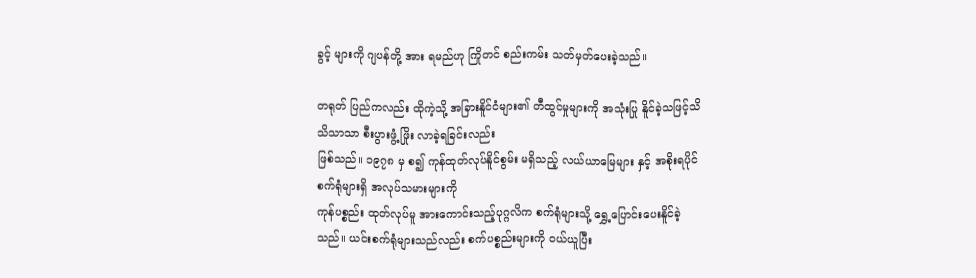ခွင့် များကို ဂျပန်တို့ အား ရမည်ဟု ကြိုတင် စည်းကမ်း သတ်မှတ်ပေးခဲ့သည်။

တရုတ် ပြည်ကလည်း ထိုကဲ့သို့ အခြားနိူင်ငံများ၏ တီထွင်မှုများကို အသုံးပြု နိူင်ခဲ့သဖြင့်သိသိသာသာ စီးပွားဖွံ့ ဖြိုး လာခဲ့ရခြင်းလည်း
ဖြစ်သည်။ ၁၉၇၈ မှ စ၍ ကုန်ထုတ်လုပ်နိူင်စွမ်း မရှိသည့် လယ်ယာမြေများ နှင့် အစိုးရပိုင် စက်ရုံများရှိ အလုပ်သမားများကို
ကုန်ပစ္စည်း ထုတ်လုပ်မူ အားကောင်းသည့်ပုဂ္ဂလိက စက်ရုံများသို့ ရွှေ့ပြောင်းပေးနိူင်ခဲ့သည်။ ယင်းစက်ရုံများသည်လည်း စက်ပစ္စည်းများကို ၀ယ်ယူပြီး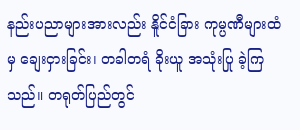နည်းပညာများအားလည်း နိူင်ငံခြား ကုမ္ပဏီများထံမှ ချေးငှားခြင်း၊ တခါတရံ ခိုးယူ အသုံးပြု ခဲ့ကြသည်။ တရုတ်ပြည်တွင်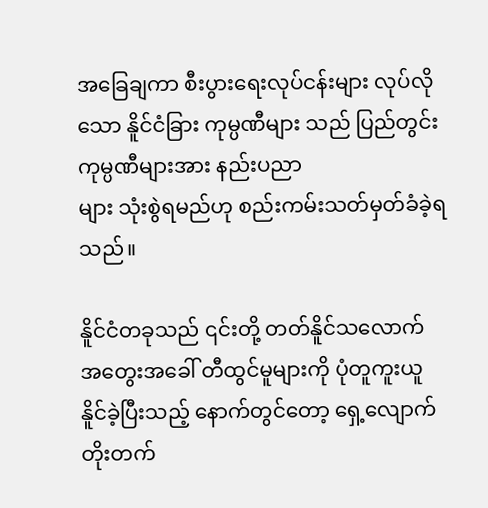အခြေချကာ စီးပွားရေးလုပ်ငန်းများ လုပ်လိုသော နိူင်ငံခြား ကုမ္ပဏီများ သည် ပြည်တွင်း ကုမ္ပဏီများအား နည်းပညာ
များ သုံးစွဲရမည်ဟု စည်းကမ်းသတ်မှတ်ခံခဲ့ရသည်။

နိူင်ငံတခုသည် ၎င်းတို့ တတ်နိူင်သလောက် အတွေးအခေါ် တီထွင်မူများကို ပုံတူကူးယူ နိူင်ခဲ့ပြီးသည့် နောက်တွင်တော့ ရှေ့လျောက်
တိုးတက်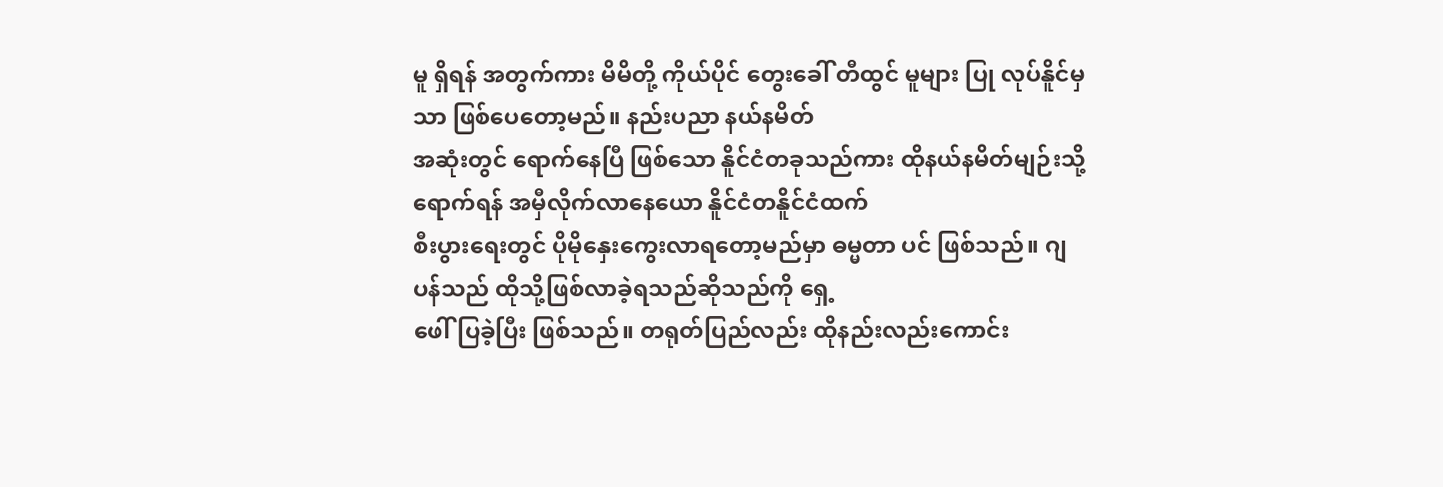မူ ရှိရန် အတွက်ကား မိမိတို့ ကိုယ်ပိုင် တွေးခေါ် တီထွင် မူများ ပြု လုပ်နိူင်မှသာ ဖြစ်ပေတော့မည်။ နည်းပညာ နယ်နမိတ်
အဆုံးတွင် ရောက်နေပြီ ဖြစ်သော နိူင်ငံတခုသည်ကား ထိုနယ်နမိတ်မျဉ်းသို့ ရောက်ရန် အမှီလိုက်လာနေယော နိူင်ငံတနိူင်ငံထက်
စီးပွားရေးတွင် ပိုမိုနှေးကွေးလာရတော့မည်မှာ ဓမ္မတာ ပင် ဖြစ်သည်။ ဂျပန်သည် ထိုသို့ဖြစ်လာခဲ့ရသည်ဆိုသည်ကို ရှေ့
ဖေါ်ပြခဲ့ပြီး ဖြစ်သည်။ တရုတ်ပြည်လည်း ထိုနည်းလည်းကောင်း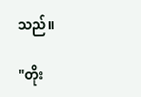သည်။

"တိုး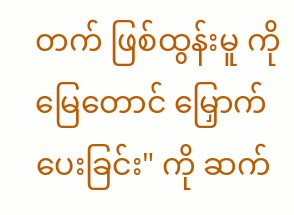တက် ဖြစ်ထွန်းမူ ကို မြေတောင် မြှောက်ပေးခြင်း" ကို ဆက်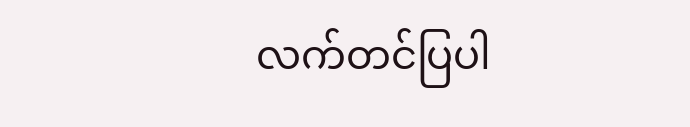လက်တင်ပြပါ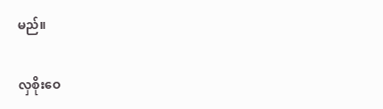မည်။

လှစိုးဝေ